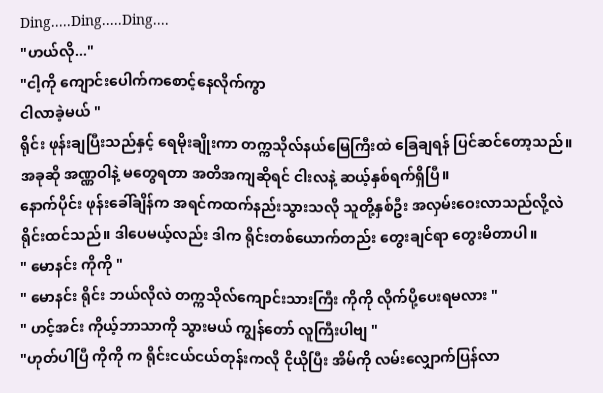Ding.....Ding.....Ding....
"ဟယ်လို..."
"ငါ့ကို ကျောင်းပေါက်ကစောင့်နေလိုက်ကွာ
ငါလာခဲ့မယ် "
ရိုင်း ဖုန်းချပြီးသည်နှင့် ရေမိုးချိုးကာ တက္ကသိုလ်နယ်မြေကြီးထဲ ခြေချရန် ပြင်ဆင်တော့သည်။ အခုဆို အဏ္ဏဝါနဲ့ မတွေရတာ အတိအကျဆိုရင် ငါးလနဲ့ ဆယ့်နှစ်ရက်ရှိပြီ။
နောက်ပိုင်း ဖုန်းခေါ်ချိန်က အရင်ကထက်နည်းသွားသလို သူတို့နှစ်ဦး အလှမ်းဝေးလာသည်လို့လဲ ရိုင်းထင်သည်။ ဒါပေမယ့်လည်း ဒါက ရိုင်းတစ်ယောက်တည်း တွေးချင်ရာ တွေးမိတာပါ။
" မောနင်း ကိုကို "
" မောနင်း ရိုင်း ဘယ်လိုလဲ တက္ကသိုလ်ကျောင်းသားကြီး ကိုကို လိုက်ပို့ပေးရမလား "
" ဟင့်အင်း ကိုယ့်ဘာသာကို သွားမယ် ကျွန်တော် လူကြီးပါဗျ "
"ဟုတ်ပါပြီ ကိုကို က ရိုင်းငယ်ငယ်တုန်းကလို ငိုယိုပြီး အိမ်ကို လမ်းလျှောက်ပြန်လာ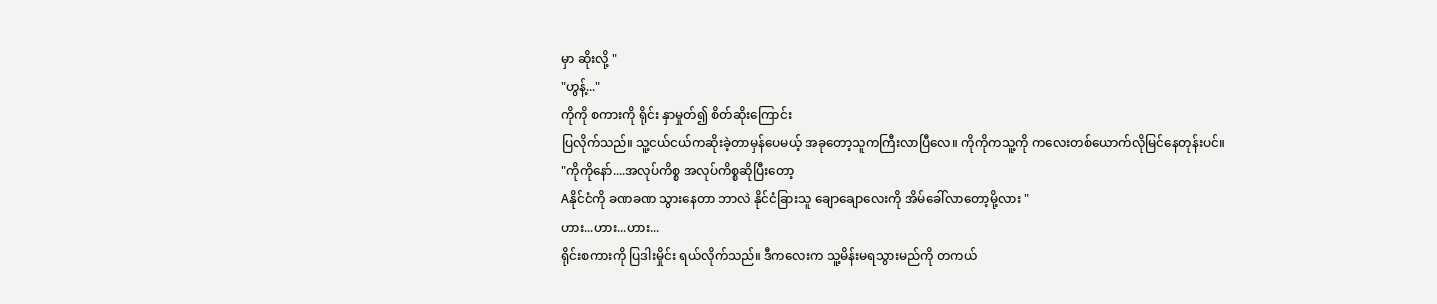မှာ ဆိုးလို့ "
"ဟွန့်..."
ကိုကို စကားကို ရိုင်း နှာမှုတ်၍ စိတ်ဆိုးကြောင်း
ပြလိုက်သည်။ သူ့ငယ်ငယ်ကဆိုးခဲ့တာမှန်ပေမယ့် အခုတော့သူကကြီးလာပြီလေ။ ကိုကိုကသူ့ကို ကလေးတစ်ယောက်လိုမြင်နေတုန်းပင်။
"ကိုကိုနော်....အလုပ်ကိစ္စ အလုပ်ကိစ္စဆိုပြီးတော့
Aနိုင်ငံကို ခဏခဏ သွားနေတာ ဘာလဲ နိုင်ငံခြားသူ ချောချောလေးကို အိမ်ခေါ်လာတော့မို့လား "
ဟား...ဟား...ဟား...
ရိုင်းစကားကို ပြဒါးမှိုင်း ရယ်လိုက်သည်။ ဒီကလေးက သူ့မိန်းမရသွားမည်ကို တကယ်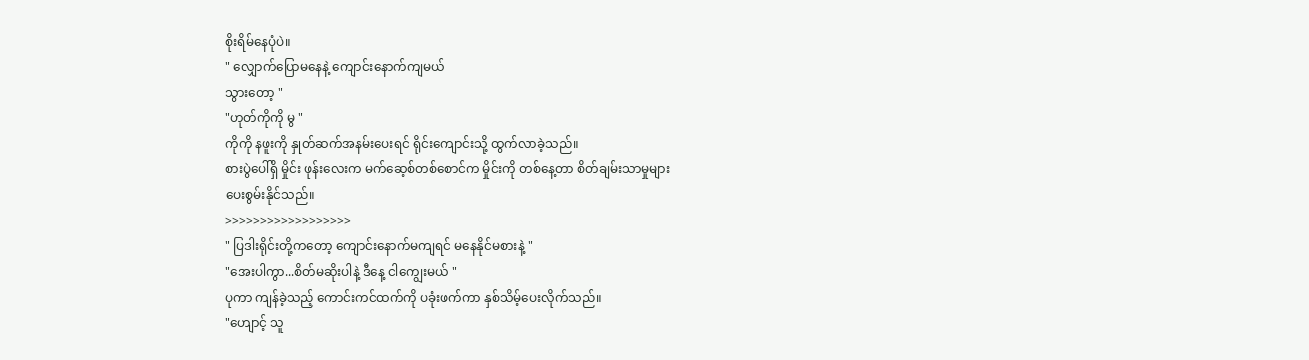စိုးရိမ်နေပုံပဲ။
" လျှောက်ပြောမနေနဲ့ ကျောင်းနောက်ကျမယ်
သွားတော့ "
"ဟုတ်ကိုကို မွ "
ကိုကို နဖူးကို နှုတ်ဆက်အနမ်းပေးရင် ရိုင်းကျောင်းသို့ ထွက်လာခဲ့သည်။
စားပွဲပေါ်ရှိ မှိုင်း ဖုန်းလေးက မက်ဆေ့စ်တစ်စောင်က မှိုင်းကို တစ်နေ့တာ စိတ်ချမ်းသာမှုများ
ပေးစွမ်းနိုင်သည်။
>>>>>>>>>>>>>>>>>>
" ပြဒါးရိုင်းတို့ကတော့ ကျောင်းနောက်မကျရင် မနေနိုင်မစားနဲ့ "
"အေးပါကွာ...စိတ်မဆိုးပါနဲ့ ဒီနေ့ ငါကျွေးမယ် "
ပုကာ ကျန်ခဲ့သည့် ကောင်းကင်ထက်ကို ပခုံးဖက်ကာ နှစ်သိမ့်ပေးလိုက်သည်။
"ဟျောင့် သူ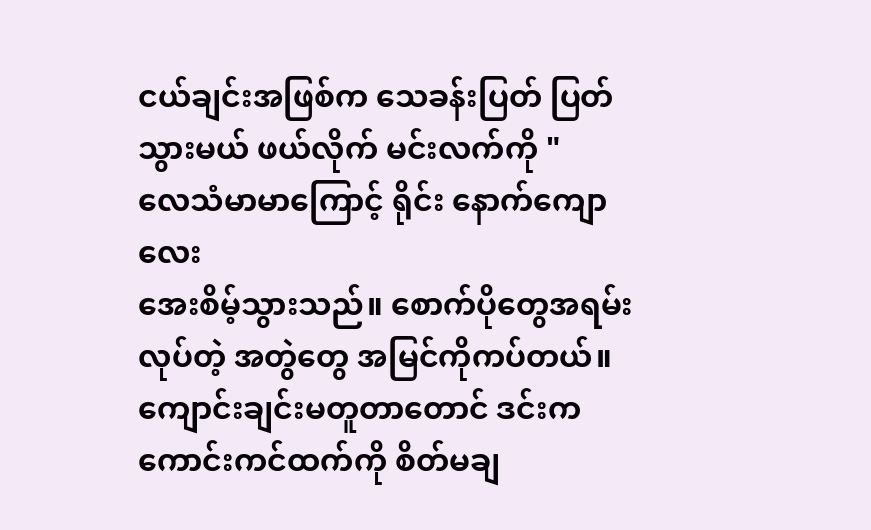ငယ်ချင်းအဖြစ်က သေခန်းပြတ် ပြတ်သွားမယ် ဖယ်လိုက် မင်းလက်ကို "
လေသံမာမာကြောင့် ရိုင်း နောက်ကျောလေး
အေးစိမ့်သွားသည်။ စောက်ပိုတွေအရမ်းလုပ်တဲ့ အတွဲတွေ အမြင်ကိုကပ်တယ်။
ကျောင်းချင်းမတူတာတောင် ဒင်းက ကောင်းကင်ထက်ကို စိတ်မချ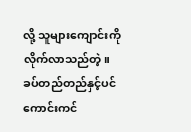လို့ သူများကျောင်းကို လိုက်လာသည်တဲ့။
ခပ်တည်တည်နှင့်ပင် ကောင်းကင်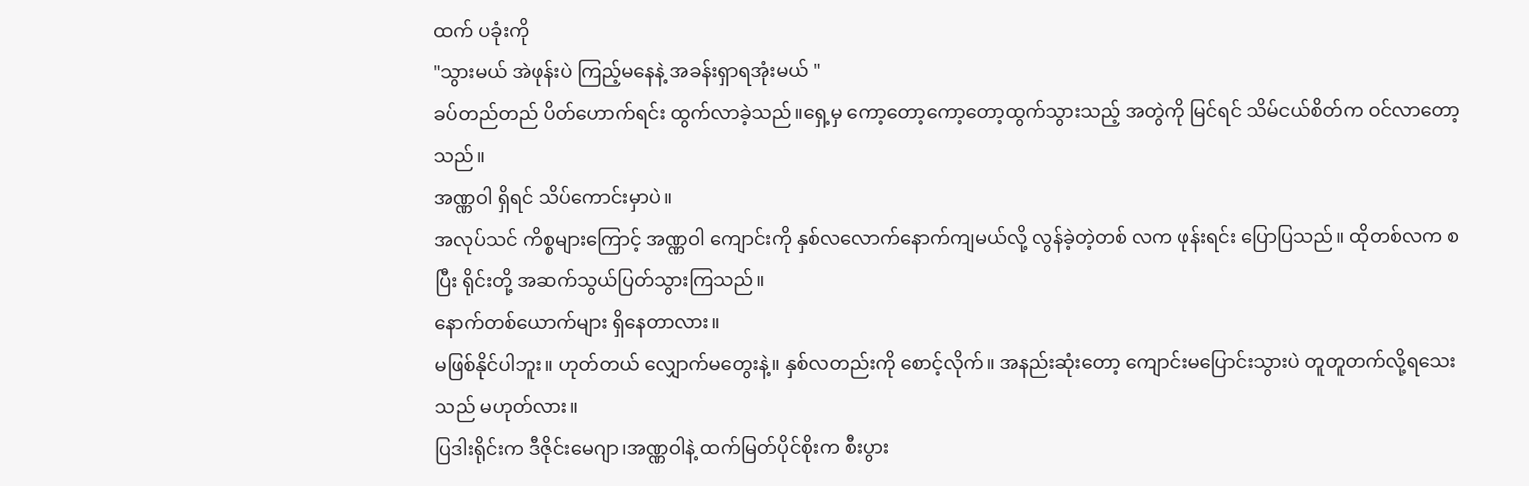ထက် ပခုံးကို
"သွားမယ် အဲဖုန်းပဲ ကြည့်မနေနဲ့ အခန်းရှာရအုံးမယ် "
ခပ်တည်တည် ပိတ်ဟောက်ရင်း ထွက်လာခဲ့သည်။ရှေ့မှ ကော့တော့ကော့တော့ထွက်သွားသည့် အတွဲကို မြင်ရင် သိမ်ငယ်စိတ်က ဝင်လာတော့သည်။
အဏ္ဏဝါ ရှိရင် သိပ်ကောင်းမှာပဲ။
အလုပ်သင် ကိစ္စများကြောင့် အဏ္ဏဝါ ကျောင်းကို နှစ်လလောက်နောက်ကျမယ်လို့ လွန်ခဲ့တဲ့တစ် လက ဖုန်းရင်း ပြောပြသည်။ ထိုတစ်လက စပြီး ရိုင်းတို့ အဆက်သွယ်ပြတ်သွားကြသည်။
နောက်တစ်ယောက်များ ရှိနေတာလား။
မဖြစ်နိုင်ပါဘူး။ ဟုတ်တယ် လျှောက်မတွေးနဲ့။ နှစ်လတည်းကို စောင့်လိုက်။ အနည်းဆုံးတော့ ကျောင်းမပြောင်းသွားပဲ တူတူတက်လို့ရသေးသည် မဟုတ်လား။
ပြဒါးရိုင်းက ဒီဇိုင်းမေဂျာ၊အဏ္ဏဝါနဲ့ ထက်မြတ်ပိုင်စိုးက စီးပွား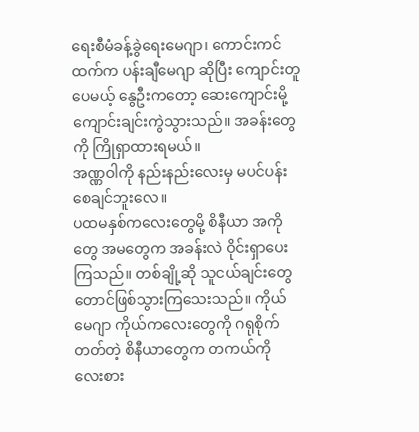ရေးစီမံခန့်ခွဲရေးမေဂျာ၊ ကောင်းကင်ထက်က ပန်းချီမေဂျာ ဆိုပြီး ကျောင်းတူပေမယ့် နွေဦးကတော့ ဆေးကျောင်းမို့ ကျောင်းချင်းကွဲသွားသည်။ အခန်းတွေကို ကြိုရှာထားရမယ်။
အဏ္ဏဝါကို နည်းနည်းလေးမှ မပင်ပန်းစေချင်ဘူးလေ။
ပထမနှစ်ကလေးတွေမို့ စိနီယာ အကိုတွေ အမတွေက အခန်းလဲ ဝိုင်းရှာပေးကြသည်။ တစ်ချို့ဆို သူငယ်ချင်းတွေတောင်ဖြစ်သွားကြသေးသည်။ ကိုယ်မေဂျာ ကိုယ်ကလေးတွေကို ဂရုစိုက်တတ်တဲ့ စိနီယာတွေက တကယ်ကို လေးစား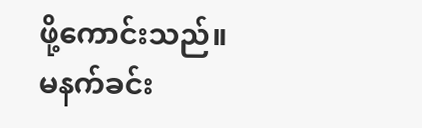ဖို့ကောင်းသည်။
မနက်ခင်း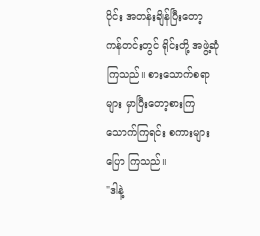ပိုင်း အတန်းချိန်ပြီးတော့ ကန်တင်းတွင် ရိုင်းတို့ အဖွဲ့ဆုံကြသည်။ စားသောက်စရာများ မှာပြီးတော့စားကြသောက်ကြရင်း စကားများပြော ကြသည်။
"ဒါနဲ့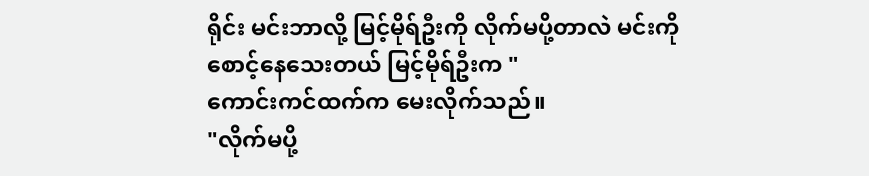ရိုင်း မင်းဘာလို့ မြင့်မိုရ်ဦးကို လိုက်မပို့တာလဲ မင်းကို စောင့်နေသေးတယ် မြင့်မိုရ်ဦးက "
ကောင်းကင်ထက်က မေးလိုက်သည်။
"လိုက်မပို့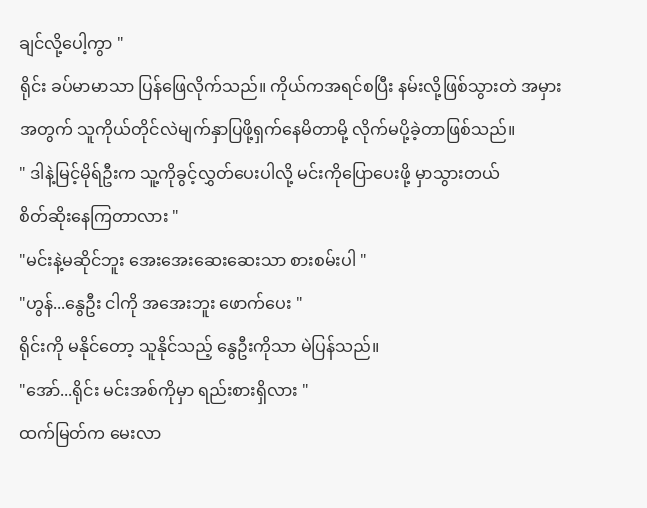ချင်လို့ပေါ့ကွာ "
ရိုင်း ခပ်မာမာသာ ပြန်ဖြေလိုက်သည်။ ကိုယ်ကအရင်စပြီး နမ်းလို့ဖြစ်သွားတဲ အမှားအတွက် သူကိုယ်တိုင်လဲမျက်နှာပြဖို့ရှက်နေမိတာမို့ လိုက်မပို့ခဲ့တာဖြစ်သည်။
" ဒါနဲ့မြင့်မိုရ်ဦးက သူ့ကိုခွင့်လွှတ်ပေးပါလို့ မင်းကိုပြောပေးဖို့ မှာသွားတယ်
စိတ်ဆိုးနေကြတာလား "
"မင်းနဲ့မဆိုင်ဘူး အေးအေးဆေးဆေးသာ စားစမ်းပါ "
"ဟွန်...နွေဦး ငါကို အအေးဘူး ဖောက်ပေး "
ရိုင်းကို မနိုင်တော့ သူနိုင်သည့် နွေဦးကိုသာ မဲပြန်သည်။
"အော်...ရိုင်း မင်းအစ်ကိုမှာ ရည်းစားရှိလား "
ထက်မြတ်က မေးလာ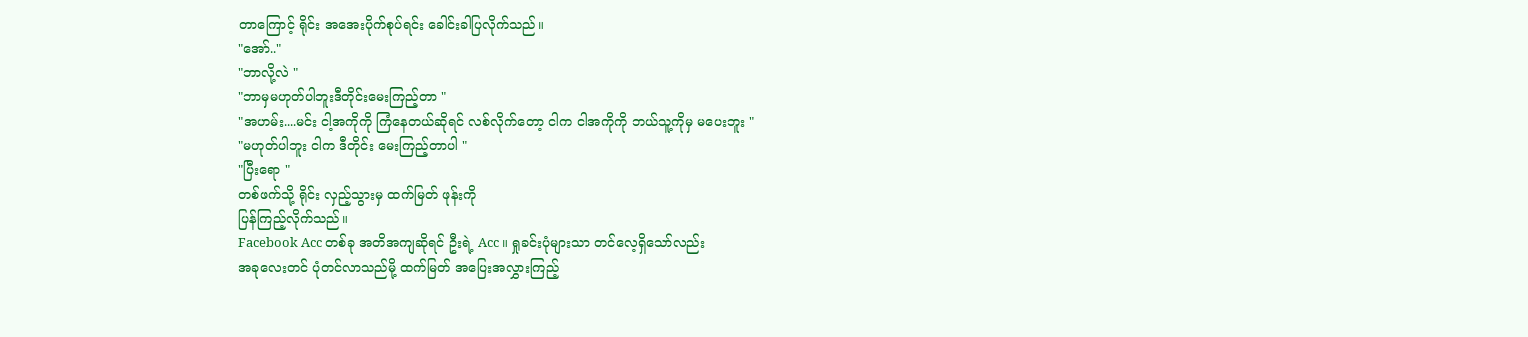တာကြောင့် ရိုင်း အအေးပိုက်စုပ်ရင်း ခေါင်းခါပြလိုက်သည်။
"အော်.."
"ဘာလို့လဲ "
"ဘာမှမဟုတ်ပါဘူးဒီတိုင်းမေးကြည့်တာ "
"အဟမ်း....မင်း ငါ့အကိုကို ကြံနေတယ်ဆိုရင် လစ်လိုက်တော့ ငါက ငါအကိုကို ဘယ်သူ့ကိုမှ မပေးဘူး "
"မဟုတ်ပါဘူး ငါက ဒီတိုင်း မေးကြည့်တာပါ "
"ပြီးရော "
တစ်ဖက်သို့ ရိုင်း လှည့်သွားမှ ထက်မြတ် ဖုန်းကို
ပြန်ကြည့်လိုက်သည်။
Facebook Acc တစ်ခု အတိအကျဆိုရင် ဦးရဲ့ Acc ။ ရှုခင်းပုံများသာ တင်လေ့ရှိသော်လည်း
အခုလေးတင် ပုံတင်လာသည်မို့ ထက်မြတ် အပြေးအလွှားကြည့်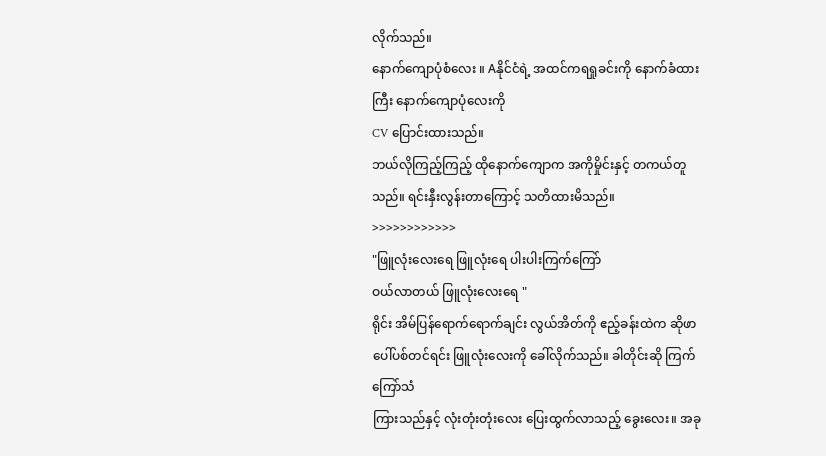လိုက်သည်။
နောက်ကျောပုံစံလေး ။ Aနိုင်ငံရဲ့ အထင်ကရရှုခင်းကို နောက်ခံထားကြီး နောက်ကျောပုံလေးကို
CV ပြောင်းထားသည်။
ဘယ်လိုကြည့်ကြည့် ထိုနောက်ကျောက အကိုမှိုင်းနှင့် တကယ်တူသည်။ ရင်းနှီးလွန်းတာကြောင့် သတိထားမိသည်။
>>>>>>>>>>>>
"ဖြူလုံးလေးရေ ဖြူလုံးရေ ပါးပါးကြက်ကြော်
ဝယ်လာတယ် ဖြူလုံးလေးရေ "
ရိုင်း အိမ်ပြန်ရောက်ရောက်ချင်း လွယ်အိတ်ကို ဧည့်ခန်းထဲက ဆိုဖာပေါ်ပစ်တင်ရင်း ဖြူလုံးလေးကို ခေါ်လိုက်သည်။ ခါတိုင်းဆို ကြက်ကြော်သံ
ကြားသည်နှင့် လုံးတုံးတုံးလေး ပြေးထွက်လာသည့် ခွေးလေး။ အခု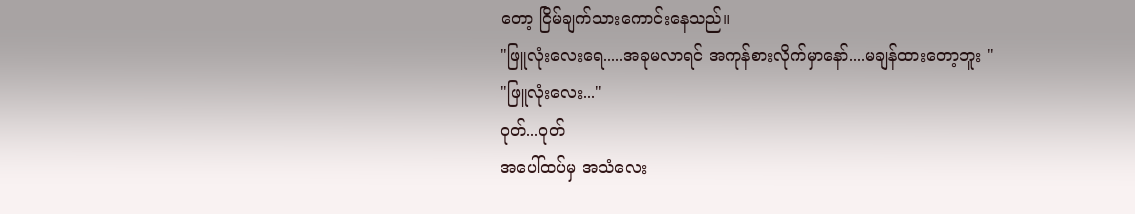တော့ ငြိမ်ချက်သားကောင်းနေသည်။
"ဖြူလုံးလေးရေ.....အခုမလာရင် အကုန်စားလိုက်မှာနော်....မချန်ထားတော့ဘူး "
"ဖြူလုံးလေး..."
ဝုတ်...ဝုတ်
အပေါ်ထပ်မှ အသံလေး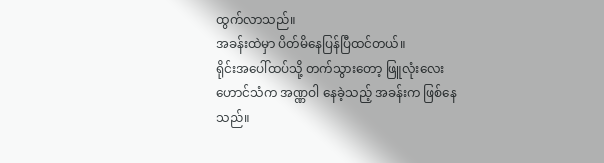ထွက်လာသည်။
အခန်းထဲမှာ ပိတ်မိနေပြန်ပြီထင်တယ်။
ရိုင်းအပေါ်ထပ်သို့ တက်သွားတော့ ဖြူလုံးလေး
ဟောင်သံက အဏ္ဏဝါ နေခဲ့သည့် အခန်းက ဖြစ်နေသည်။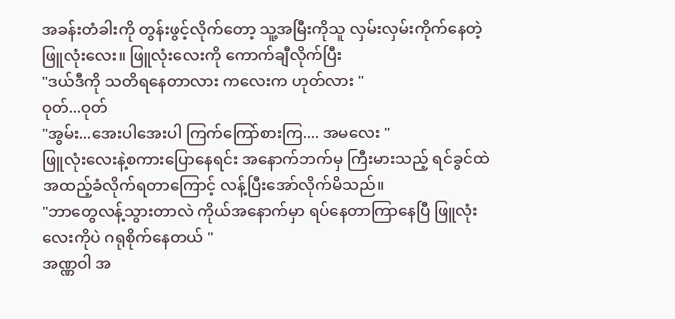အခန်းတံခါးကို တွန်းဖွင့်လိုက်တော့ သူ့အမြီးကိုသူ လှမ်းလှမ်းကိုက်နေတဲ့ ဖြူလုံးလေး။ ဖြူလုံးလေးကို ကောက်ချီလိုက်ပြီး
"ဒယ်ဒီကို သတိရနေတာလား ကလေးက ဟုတ်လား "
ဝုတ်...ဝုတ်
"အွမ်း...အေးပါအေးပါ ကြက်ကြော်စားကြ.... အမလေး "
ဖြူလုံးလေးနဲ့စကားပြောနေရင်း အနောက်ဘက်မှ ကြီးမားသည့် ရင်ခွင်ထဲ အထည့်ခံလိုက်ရတာကြောင့် လန့်ပြီးအော်လိုက်မိသည်။
"ဘာတွေလန့်သွားတာလဲ ကိုယ်အနောက်မှာ ရပ်နေတာကြာနေပြီ ဖြူလုံးလေးကိုပဲ ဂရုစိုက်နေတယ် "
အဏ္ဏဝါ အ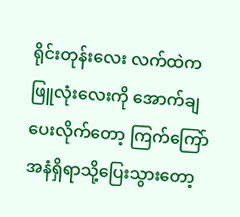ရိုင်းတုန်းလေး လက်ထဲက ဖြူလုံးလေးကို အောက်ချပေးလိုက်တော့ ကြက်ကြော်အနံရှိရာသို့ပြေးသွားတော့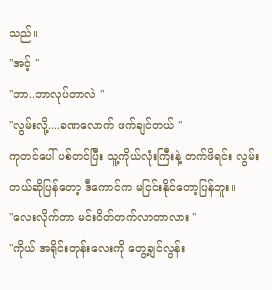သည်။
"အင့် "
"ဘာ..ဘာလုပ်တာလဲ "
"လွမ်းလို့....ခဏလောက် ဖက်ချင်တယ် "
ကုတင်ပေါ် ပစ်တင်ပြီး သူ့ကိုယ်လုံးကြီးနဲ့ တက်ဖိရင်း လွမ်းတယ်ဆိုပြန်တော့ ဒီကောင်က မငြင်းနိုင်တော့ပြန်ဘူး။
"လေးလိုက်တာ မင်းဝိတ်တက်လာတာလား "
"ကိုယ် အရိုင်းတုန်းလေးကို တွေ့ချင်လွန်း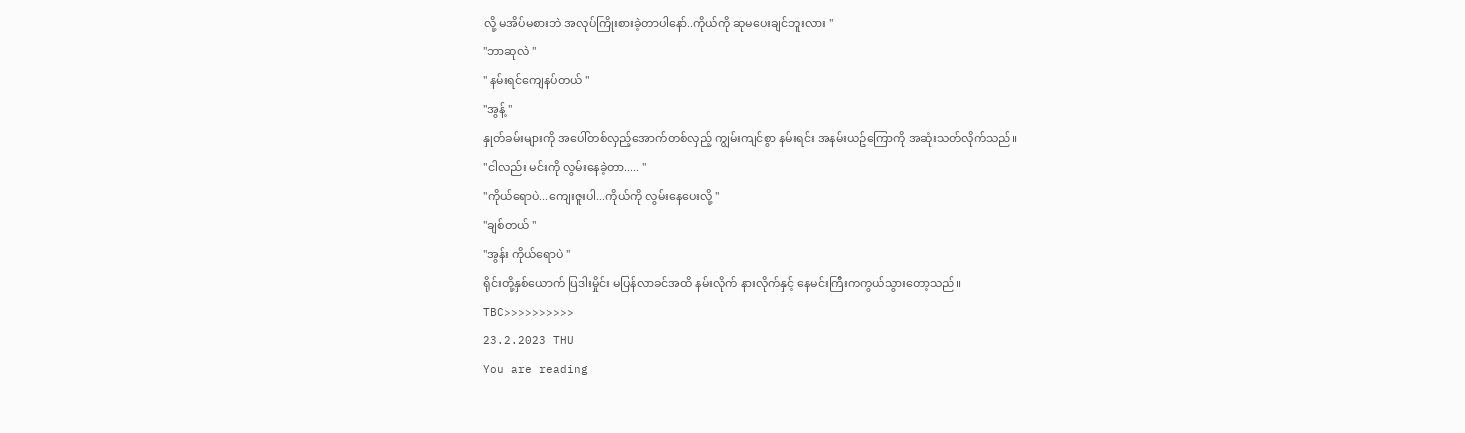လို့ မအိပ်မစားဘဲ အလုပ်ကြိုးစားခဲ့တာပါနော်..ကိုယ်ကို ဆုမပေးချင်ဘူးလား "
"ဘာဆုလဲ "
" နမ်းရင်ကျေနပ်တယ် "
"အွန့် "
နှုတ်ခမ်းများကို အပေါ်တစ်လှည့်အောက်တစ်လှည့် ကျွမ်းကျင်စွာ နမ်းရင်း အနမ်းယဥ်ကြောကို အဆုံးသတ်လိုက်သည်။
"ငါလည်း မင်းကို လွမ်းနေခဲ့တာ..... "
"ကိုယ်ရောပဲ...ကျေးဇူးပါ...ကိုယ်ကို လွမ်းနေပေးလို့ "
"ချစ်တယ် "
"အွန်း ကိုယ်ရောပဲ "
ရိုင်းတို့နှစ်ယောက် ပြဒါးမှိုင်း မပြန်လာခင်အထိ နမ်းလိုက် နားလိုက်နှင့် နေမင်းကြီးကကွယ်သွားတော့သည်။
TBC>>>>>>>>>>
23.2.2023 THU
You are reading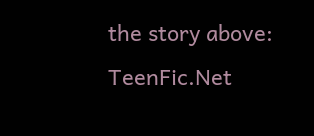the story above: TeenFic.Net